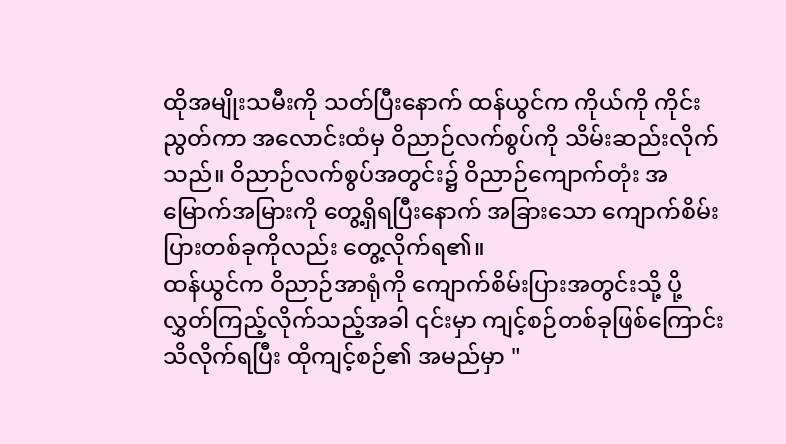ထိုအမျိုးသမီးကို သတ်ပြီးနောက် ထန်ယွင်က ကိုယ်ကို ကိုင်းညွတ်ကာ အလောင်းထံမှ ဝိညာဉ်လက်စွပ်ကို သိမ်းဆည်းလိုက်သည်။ ဝိညာဉ်လက်စွပ်အတွင်း၌ ဝိညာဉ်ကျောက်တုံး အမြောက်အမြားကို တွေ့ရှိရပြီးနောက် အခြားသော ကျောက်စိမ်းပြားတစ်ခုကိုလည်း တွေ့လိုက်ရ၏။
ထန်ယွင်က ဝိညာဉ်အာရုံကို ကျောက်စိမ်းပြားအတွင်းသို့ ပို့လွှတ်ကြည့်လိုက်သည့်အခါ ၎င်းမှာ ကျင့်စဉ်တစ်ခုဖြစ်ကြောင်း သိလိုက်ရပြီး ထိုကျင့်စဉ်၏ အမည်မှာ "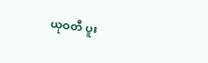ယုဝတီ ပူး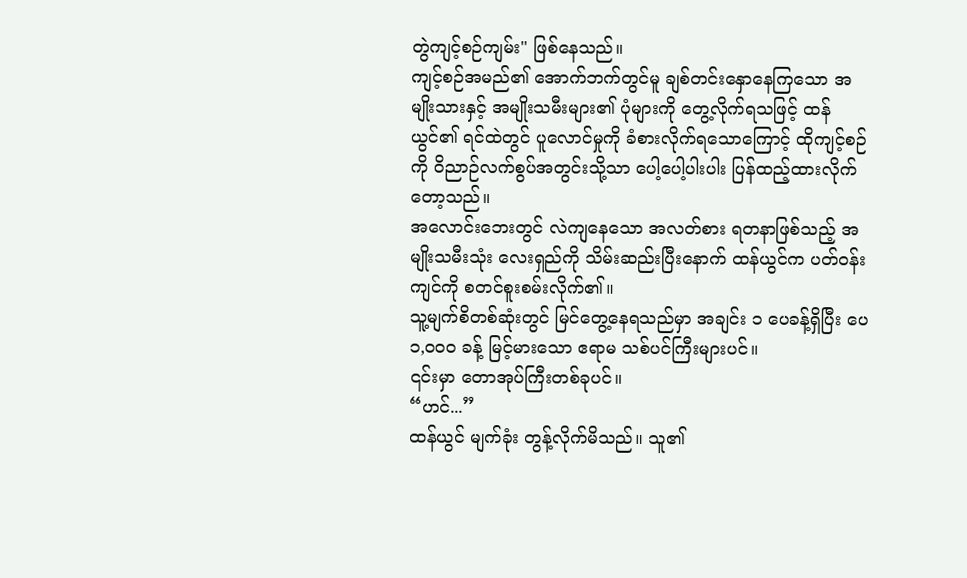တွဲကျင့်စဉ်ကျမ်း" ဖြစ်နေသည်။
ကျင့်စဉ်အမည်၏ အောက်ဘက်တွင်မူ ချစ်တင်းနှောနေကြသော အမျိုးသားနှင့် အမျိုးသမီးများ၏ ပုံများကို တွေ့လိုက်ရသဖြင့် ထန်ယွင်၏ ရင်ထဲတွင် ပူလောင်မှုကို ခံစားလိုက်ရသောကြောင့် ထိုကျင့်စဉ်ကို ဝိညာဉ်လက်စွပ်အတွင်းသို့သာ ပေါ့ပေါ့ပါးပါး ပြန်ထည့်ထားလိုက်တော့သည်။
အလောင်းဘေးတွင် လဲကျနေသော အလတ်စား ရတနာဖြစ်သည့် အမျိုးသမီးသုံး လေးရှည်ကို သိမ်းဆည်းပြီးနောက် ထန်ယွင်က ပတ်ဝန်းကျင်ကို စတင်စူးစမ်းလိုက်၏။
သူ့မျက်စိတစ်ဆုံးတွင် မြင်တွေ့နေရသည်မှာ အချင်း ၁ ပေခန့်ရှိပြီး ပေ ၁,၀၀၀ ခန့် မြင့်မားသော ဧရာမ သစ်ပင်ကြီးများပင်။
၎င်းမှာ တောအုပ်ကြီးတစ်ခုပင်။
“ဟင်...”
ထန်ယွင် မျက်ခုံး တွန့်လိုက်မိသည်။ သူ၏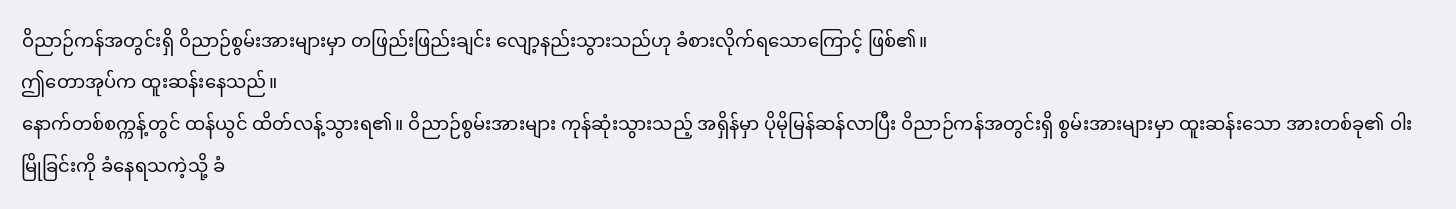ဝိညာဉ်ကန်အတွင်းရှိ ဝိညာဉ်စွမ်းအားများမှာ တဖြည်းဖြည်းချင်း လျော့နည်းသွားသည်ဟု ခံစားလိုက်ရသောကြောင့် ဖြစ်၏။
ဤတောအုပ်က ထူးဆန်းနေသည်။
နောက်တစ်စက္ကန့်တွင် ထန်ယွင် ထိတ်လန့်သွားရ၏။ ဝိညာဉ်စွမ်းအားများ ကုန်ဆုံးသွားသည့် အရှိန်မှာ ပိုမိုမြန်ဆန်လာပြီး ဝိညာဉ်ကန်အတွင်းရှိ စွမ်းအားများမှာ ထူးဆန်းသော အားတစ်ခု၏ ဝါးမြိုခြင်းကို ခံနေရသကဲ့သို့ ခံ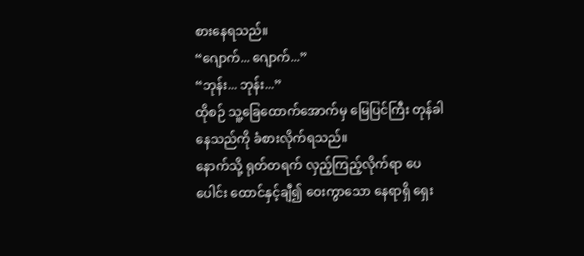စားနေရသည်။
“ဂျောက်... ဂျောက်...”
“ဘုန်း... ဘုန်း...”
ထိုစဉ် သူ့ခြေထောက်အောက်မှ မြေပြင်ကြီး တုန်ခါနေသည်ကို ခံစားလိုက်ရသည်။
နောက်သို့ ရုတ်တရက် လှည့်ကြည့်လိုက်ရာ ပေပေါင်း ထောင်နှင့်ချီ၍ ဝေးကွာသော နေရာရှိ ရှေး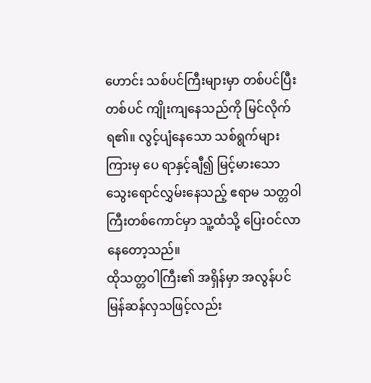ဟောင်း သစ်ပင်ကြီးများမှာ တစ်ပင်ပြီးတစ်ပင် ကျိုးကျနေသည်ကို မြင်လိုက်ရ၏။ လွင့်ပျံနေသော သစ်ရွက်များကြားမှ ပေ ရာနှင့်ချီ၍ မြင့်မားသော သွေးရောင်လွှမ်းနေသည့် ဧရာမ သတ္တဝါကြီးတစ်ကောင်မှာ သူ့ထံသို့ ပြေးဝင်လာနေတော့သည်။
ထိုသတ္တဝါကြီး၏ အရှိန်မှာ အလွန်ပင် မြန်ဆန်လှသဖြင့်လည်း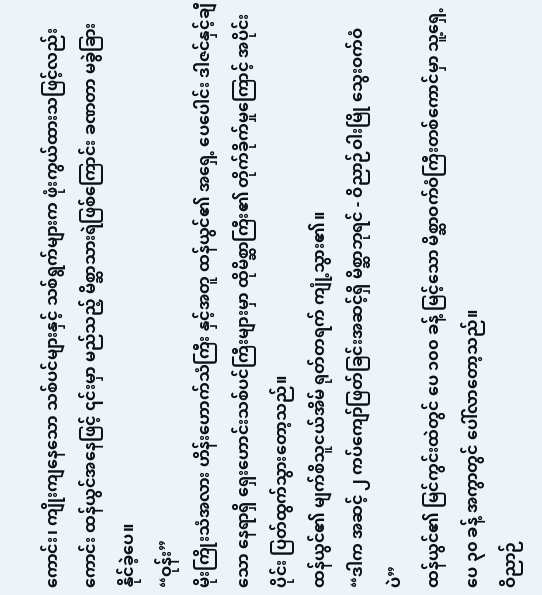ကောင်း၊ ကျိုးကျနေသော သစ်ပင်များနှင့် သစ်ရွက်များက ဖုံးကွယ်ထားသဖြင့်လည်းကောင်း ထန်ယွင်အနေဖြင့် ၎င်းမှာ မည်သည့် မိစ္ဆာသားရဲဖြစ်ကြောင်း ခဏတာ မခွဲခြားနိုင်ခဲ့ပေ။
“ဝုန်း”
မိုးကြိုးသံအလား ဟိန်းဟောက်သံကြီး နှင့်အတူ ထန်ယွင်၏ အရှေ့ ပေပေါင်း ဒါဇင်နှင့်ချီသော နေရာရှိ ရှေးဟောင်းသစ်ပင်ကြီးများမှာ ထိုမိစ္ဆာကြီး၏ တိုက်ခိုက်မှုကြောင့် အပိုင်းပိုင်း ပြတ်ထွက်သွားတော့သည်။
ထန်ယွင်၏ မျက်စိသူငယ်အိမ် ရုတ်တရက် ကျုံ့သွား၏။
“ဒါက အဆင့် ၂ ကပ်ကျော်ဖြတ်ခြင်းအဆင့်ရှိ မိစ္ဆာဘုရင် - ဝိညာဉ်ဝါးမြို သွေးဝက်ဝံ ပဲ”
ထန်ယွင်၏ မြင်ကွင်းထဲတွင် ပေ ၁၀၀ ခန့် မြင့်သော မိစ္ဆာဝက်ဝံကြီးတစ်ကောင်မှာ သူ့ရှေ့ ပေ ၃၀ ခန့် အကွာတွင် ပေါ်လာတော့သည်။
ဝိညာဉ်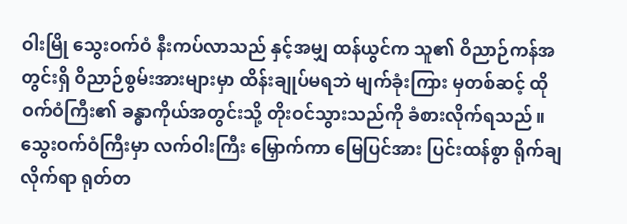ဝါးမြို သွေးဝက်ဝံ နီးကပ်လာသည် နှင့်အမျှ ထန်ယွင်က သူ၏ ဝိညာဉ်ကန်အတွင်းရှိ ဝိညာဉ်စွမ်းအားများမှာ ထိန်းချုပ်မရဘဲ မျက်ခုံးကြား မှတစ်ဆင့် ထိုဝက်ဝံကြီး၏ ခန္ဓာကိုယ်အတွင်းသို့ တိုးဝင်သွားသည်ကို ခံစားလိုက်ရသည်။
သွေးဝက်ဝံကြီးမှာ လက်ဝါးကြီး မြှောက်ကာ မြေပြင်အား ပြင်းထန်စွာ ရိုက်ချလိုက်ရာ ရုတ်တ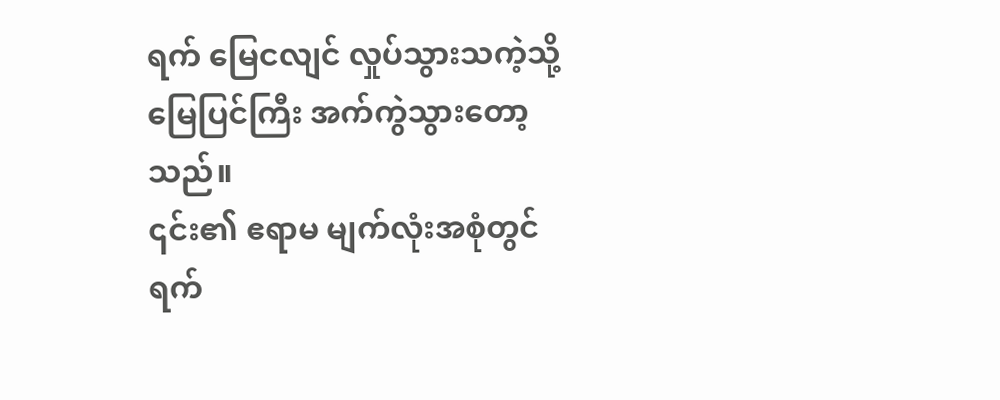ရက် မြေငလျင် လှုပ်သွားသကဲ့သို့ မြေပြင်ကြီး အက်ကွဲသွားတော့သည်။
၎င်း၏ ဧရာမ မျက်လုံးအစုံတွင် ရက်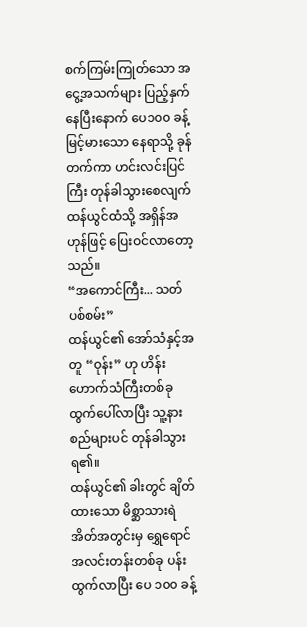စက်ကြမ်းကြုတ်သော အငွေ့အသက်များ ပြည့်နှက်နေပြီးနောက် ပေ၁၀၀ ခန့် မြင့်မားသော နေရာသို့ ခုန်တက်ကာ ဟင်းလင်းပြင်ကြီး တုန်ခါသွားစေလျက် ထန်ယွင်ထံသို့ အရှိန်အဟုန်ဖြင့် ပြေးဝင်လာတော့သည်။
“အကောင်ကြီး... သတ်ပစ်စမ်း”
ထန်ယွင်၏ အော်သံနှင့်အတူ “ဝုန်း” ဟု ဟိန်းဟောက်သံကြီးတစ်ခု ထွက်ပေါ်လာပြီး သူ့နားစည်များပင် တုန်ခါသွားရ၏။
ထန်ယွင်၏ ခါးတွင် ချိတ်ထားသော မိစ္ဆာသားရဲအိတ်အတွင်းမှ ရွှေရောင် အလင်းတန်းတစ်ခု ပန်းထွက်လာပြီး ပေ ၁၀၀ ခန့်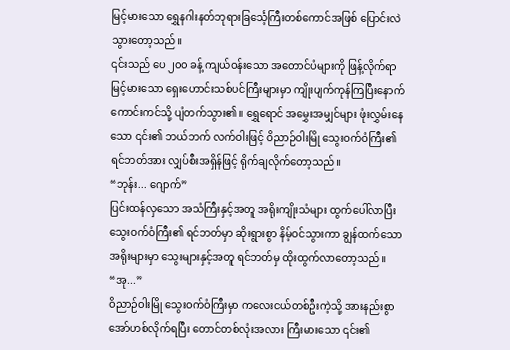မြင့်မားသော ရွှေနဂါးနတ်ဘုရားခြင်္သေ့ကြီးတစ်ကောင်အဖြစ် ပြောင်းလဲသွားတော့သည်။
၎င်းသည် ပေ ၂၀၀ ခန့် ကျယ်ဝန်းသော အတောင်ပံများကို ဖြန့်လိုက်ရာ မြင့်မားသော ရှေးဟောင်းသစ်ပင်ကြီးများမှာ ကျိုးပျက်ကုန်ကြပြီးနောက် ကောင်းကင်သို့ ပျံတက်သွား၏။ ရွှေရောင် အမွှေးအမျှင်များ ဖုံးလွှမ်းနေသော ၎င်း၏ ဘယ်ဘက် လက်ဝါးဖြင့် ဝိညာဉ်ဝါးမြို သွေးဝက်ဝံကြီး၏ ရင်ဘတ်အား လျှပ်စီးအရှိန်ဖြင့် ရိုက်ချလိုက်တော့သည်။
“ဘုန်း... ဂျောက်”
ပြင်းထန်လှသော အသံကြီးနှင့်အတူ အရိုးကျိုးသံများ ထွက်ပေါ်လာပြီး သွေးဝက်ဝံကြီး၏ ရင်ဘတ်မှာ ဆိုးရွားစွာ နိမ့်ဝင်သွားကာ ချွန်ထက်သော အရိုးများမှာ သွေးများနှင့်အတူ ရင်ဘတ်မှ ထိုးထွက်လာတော့သည်။
“အု...”
ဝိညာဉ်ဝါးမြို သွေးဝက်ဝံကြီးမှာ ကလေးငယ်တစ်ဦးကဲ့သို့ အားနည်းစွာ အော်ဟစ်လိုက်ရပြီး တောင်တစ်လုံးအလား ကြီးမားသော ၎င်း၏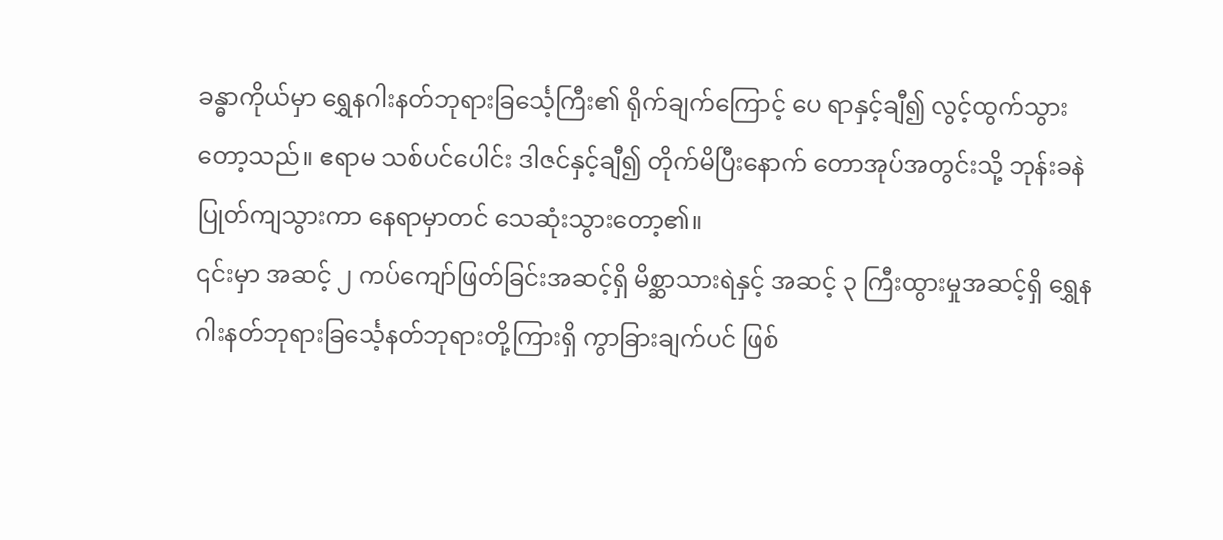ခန္ဓာကိုယ်မှာ ရွှေနဂါးနတ်ဘုရားခြင်္သေ့ကြီး၏ ရိုက်ချက်ကြောင့် ပေ ရာနှင့်ချီ၍ လွင့်ထွက်သွားတော့သည်။ ဧရာမ သစ်ပင်ပေါင်း ဒါဇင်နှင့်ချီ၍ တိုက်မိပြီးနောက် တောအုပ်အတွင်းသို့ ဘုန်းခနဲ ပြုတ်ကျသွားကာ နေရာမှာတင် သေဆုံးသွားတော့၏။
၎င်းမှာ အဆင့် ၂ ကပ်ကျော်ဖြတ်ခြင်းအဆင့်ရှိ မိစ္ဆာသားရဲနှင့် အဆင့် ၃ ကြီးထွားမှုအဆင့်ရှိ ရွှေနဂါးနတ်ဘုရားခြင်္သေ့နတ်ဘုရားတို့ကြားရှိ ကွာခြားချက်ပင် ဖြစ်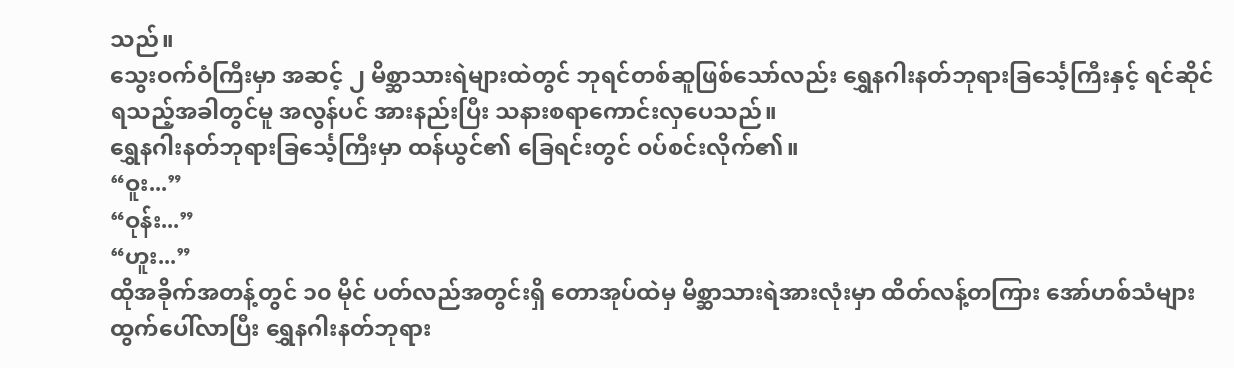သည်။
သွေးဝက်ဝံကြီးမှာ အဆင့် ၂ မိစ္ဆာသားရဲများထဲတွင် ဘုရင်တစ်ဆူဖြစ်သော်လည်း ရွှေနဂါးနတ်ဘုရားခြင်္သေ့ကြီးနှင့် ရင်ဆိုင်ရသည့်အခါတွင်မူ အလွန်ပင် အားနည်းပြီး သနားစရာကောင်းလှပေသည်။
ရွှေနဂါးနတ်ဘုရားခြင်္သေ့ကြီးမှာ ထန်ယွင်၏ ခြေရင်းတွင် ဝပ်စင်းလိုက်၏။
“ဝူး...”
“ဝုန်း...”
“ဟူး...”
ထိုအခိုက်အတန့်တွင် ၁၀ မိုင် ပတ်လည်အတွင်းရှိ တောအုပ်ထဲမှ မိစ္ဆာသားရဲအားလုံးမှာ ထိတ်လန့်တကြား အော်ဟစ်သံများ ထွက်ပေါ်လာပြီး ရွှေနဂါးနတ်ဘုရား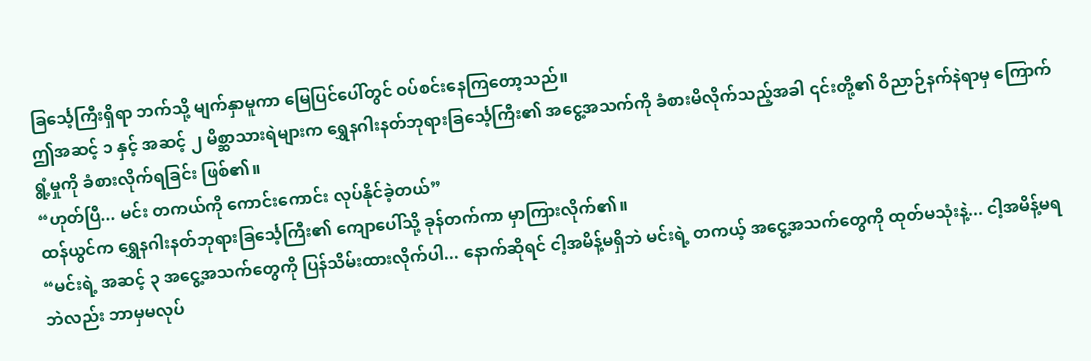ခြင်္သေ့ကြီးရှိရာ ဘက်သို့ မျက်နှာမူကာ မြေပြင်ပေါ်တွင် ဝပ်စင်းနေကြတော့သည်။
ဤအဆင့် ၁ နှင့် အဆင့် ၂ မိစ္ဆာသားရဲများက ရွှေနဂါးနတ်ဘုရားခြင်္သေ့ကြီး၏ အငွေ့အသက်ကို ခံစားမိလိုက်သည့်အခါ ၎င်းတို့၏ ဝိညာဉ်နက်နဲရာမှ ကြောက်ရွံ့မှုကို ခံစားလိုက်ရခြင်း ဖြစ်၏။
“ဟုတ်ပြီ... မင်း တကယ်ကို ကောင်းကောင်း လုပ်နိုင်ခဲ့တယ်”
ထန်ယွင်က ရွှေနဂါးနတ်ဘုရားခြင်္သေ့ကြီး၏ ကျောပေါ်သို့ ခုန်တက်ကာ မှာကြားလိုက်၏။
“မင်းရဲ့ အဆင့် ၃ အငွေ့အသက်တွေကို ပြန်သိမ်းထားလိုက်ပါ... နောက်ဆိုရင် ငါ့အမိန့်မရှိဘဲ မင်းရဲ့ တကယ့် အငွေ့အသက်တွေကို ထုတ်မသုံးနဲ့... ငါ့အမိန့်မရဘဲလည်း ဘာမှမလုပ်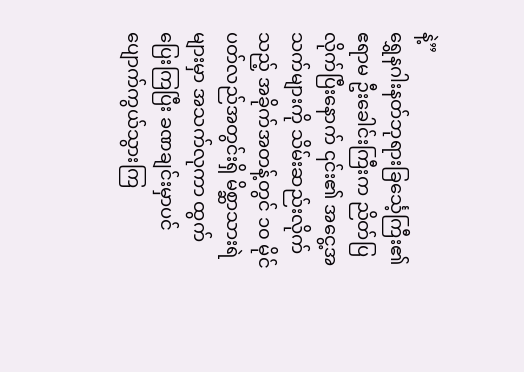နဲ့”
ရွှေနဂါးနတ်ဘုရားခြင်္သေ့ကြီး၏ ဧရာမ ဦးခေါင်းကြီးက ညိတ်ပြလိုက်ပြီးနောက် ၎င်း၏ အငွေ့အသက်များကို သိမ်းဆည်းလိုက်သည့် အခိုက်အတန့်တွင် ၁၀ မိုင် ပတ်လည်အတွင်းရှိ မိစ္ဆာသားရဲများမှာ အသက်လုကာ ထွက်ပြေးကြပြီး ခဏချင်းမှာပင် ပျောက်ကွယ်သွားကြ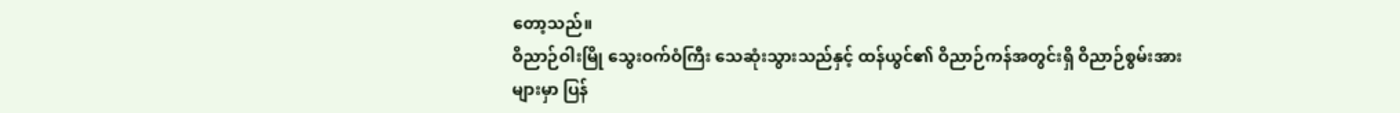တော့သည်။
ဝိညာဉ်ဝါးမြို သွေးဝက်ဝံကြီး သေဆုံးသွားသည်နှင့် ထန်ယွင်၏ ဝိညာဉ်ကန်အတွင်းရှိ ဝိညာဉ်စွမ်းအားများမှာ ပြန်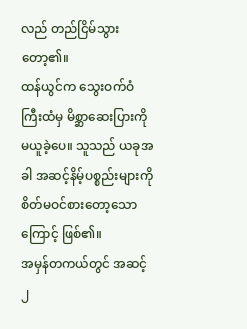လည် တည်ငြိမ်သွားတော့၏။
ထန်ယွင်က သွေးဝက်ဝံကြီးထံမှ မိစ္ဆာဆေးပြားကို မယူခဲ့ပေ။ သူသည် ယခုအခါ အဆင့်နိမ့်ပစ္စည်းများကို စိတ်မဝင်စားတော့သောကြောင့် ဖြစ်၏။
အမှန်တကယ်တွင် အဆင့် ၂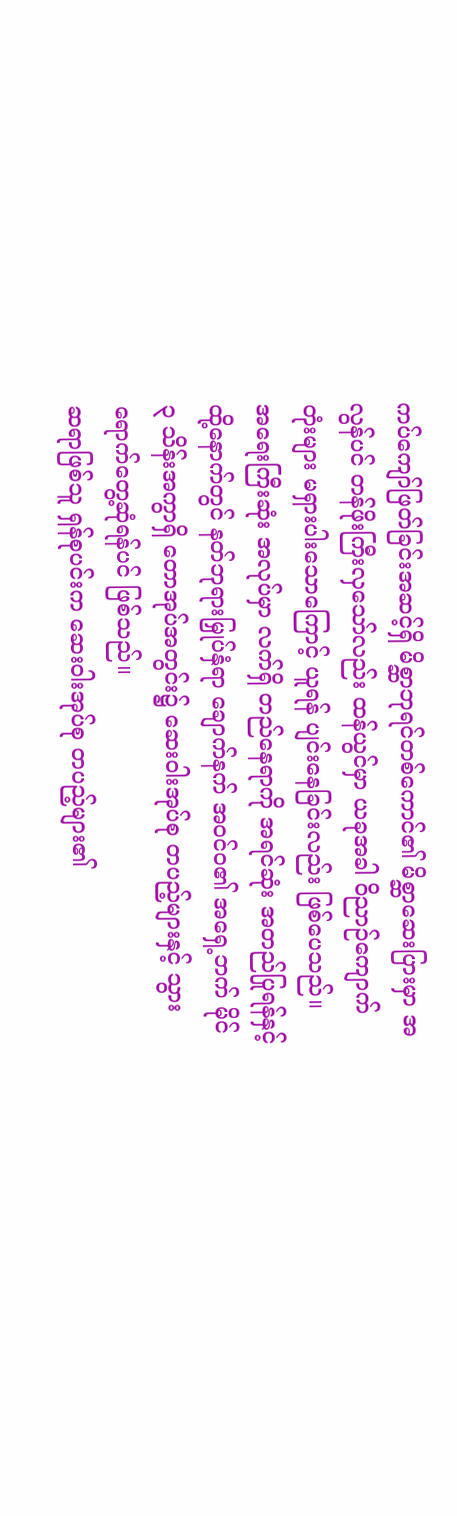ကပ်ကျော်ဖြတ်ခြင်းအဆင့်ရှိ မိစ္ဆာဘုရင်တစ်ကောင်၏ မိစ္ဆာဆေးပြားမှာ အလွန်ပင် တန်ဖိုးကြီးလှသော်လည်း ထန်ယွင်မှာ ယခုအခါ ဝိညာဉ်ကျောက်တုံးများ မရှားပါးသောကြောင့် ယူရန် ပျင်းနေခြင်းလည်း ဖြစ်ပေသည်။
အရေးကြီးဆုံး အလုပ်မှာ လက်ရှိ တည်နေရာကို အရင်ဆုံး အတည်ပြုရန်နှင့် ထို့နောက်တွင် နတ်ဘုရားမြှုပ်နှံရာ ချောက်နက် အဝင်ဝ၏ အရှေ့ဘက် မိုင် ၃ သိန်းအကွာရှိ တောအုပ်အတွင်း၌ ဆေးဝါးအုပ်စု တပည့်များနှင့် သွားရောက်တွေ့ဆုံရန်ပင် ဖြစ်သည်။
ဆရာဖြစ်သူ ရှန်စုပင်းက ဆေးဝါးအုပ်စု တပည့်များ၏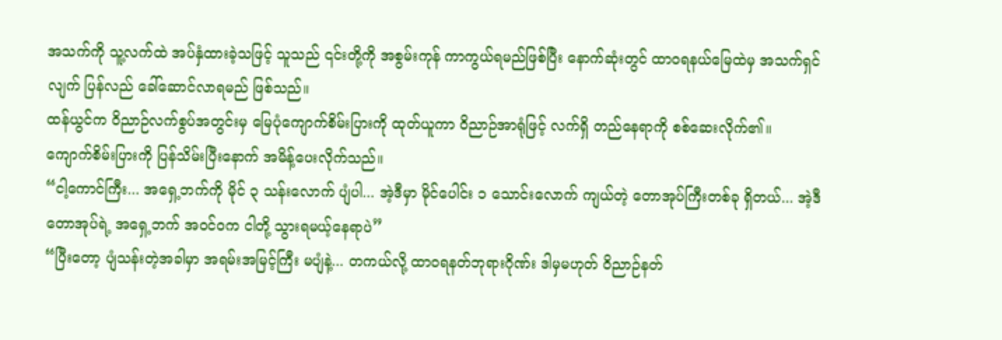အသက်ကို သူ့လက်ထဲ အပ်နှံထားခဲ့သဖြင့် သူသည် ၎င်းတို့ကို အစွမ်းကုန် ကာကွယ်ရမည်ဖြစ်ပြီး နောက်ဆုံးတွင် ထာဝရနယ်မြေထဲမှ အသက်ရှင်လျက် ပြန်လည် ခေါ်ဆောင်လာရမည် ဖြစ်သည်။
ထန်ယွင်က ဝိညာဉ်လက်စွပ်အတွင်းမှ မြေပုံကျောက်စိမ်းပြားကို ထုတ်ယူကာ ဝိညာဉ်အာရုံဖြင့် လက်ရှိ တည်နေရာကို စစ်ဆေးလိုက်၏။
ကျောက်စိမ်းပြားကို ပြန်သိမ်းပြီးနောက် အမိန့်ပေးလိုက်သည်။
“ငါ့ကောင်ကြီး... အရှေ့ဘက်ကို မိုင် ၃ သန်းလောက် ပျံပါ... အဲ့ဒီမှာ မိုင်ပေါင်း ၁ သောင်းလောက် ကျယ်တဲ့ တောအုပ်ကြီးတစ်ခု ရှိတယ်... အဲ့ဒီတောအုပ်ရဲ့ အရှေ့ဘက် အဝင်ဝက ငါတို့ သွားရမယ့်နေရာပဲ”
“ပြီးတော့ ပျံသန်းတဲ့အခါမှာ အရမ်းအမြင့်ကြီး မပျံနဲ့... တကယ်လို့ ထာဝရနတ်ဘုရားဂိုဏ်း ဒါမှမဟုတ် ဝိညာဉ်နတ်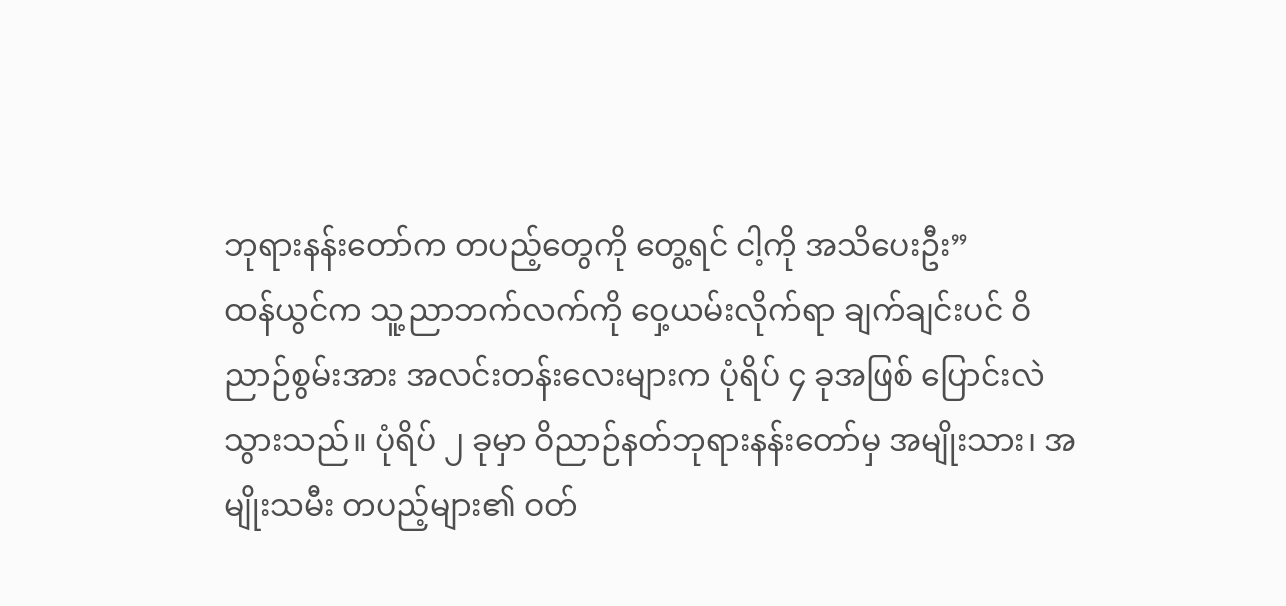ဘုရားနန်းတော်က တပည့်တွေကို တွေ့ရင် ငါ့ကို အသိပေးဦး”
ထန်ယွင်က သူ့ညာဘက်လက်ကို ဝှေ့ယမ်းလိုက်ရာ ချက်ချင်းပင် ဝိညာဉ်စွမ်းအား အလင်းတန်းလေးများက ပုံရိပ် ၄ ခုအဖြစ် ပြောင်းလဲသွားသည်။ ပုံရိပ် ၂ ခုမှာ ဝိညာဉ်နတ်ဘုရားနန်းတော်မှ အမျိုးသား၊ အမျိုးသမီး တပည့်များ၏ ဝတ်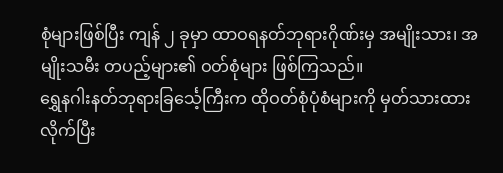စုံများဖြစ်ပြီး ကျန် ၂ ခုမှာ ထာဝရနတ်ဘုရားဂိုဏ်းမှ အမျိုးသား၊ အမျိုးသမီး တပည့်များ၏ ဝတ်စုံများ ဖြစ်ကြသည်။
ရွှေနဂါးနတ်ဘုရားခြင်္သေ့ကြီးက ထိုဝတ်စုံပုံစံများကို မှတ်သားထားလိုက်ပြီး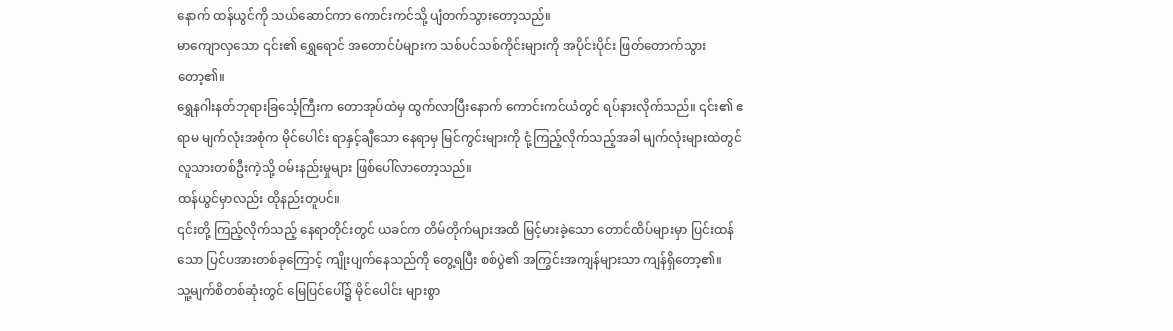နောက် ထန်ယွင်ကို သယ်ဆောင်ကာ ကောင်းကင်သို့ ပျံတက်သွားတော့သည်။
မာကျောလှသော ၎င်း၏ ရွှေရောင် အတောင်ပံများက သစ်ပင်သစ်ကိုင်းများကို အပိုင်းပိုင်း ဖြတ်တောက်သွားတော့၏။
ရွှေနဂါးနတ်ဘုရားခြင်္သေ့ကြီးက တောအုပ်ထဲမှ ထွက်လာပြီးနောက် ကောင်းကင်ယံတွင် ရပ်နားလိုက်သည်။ ၎င်း၏ ဧရာမ မျက်လုံးအစုံက မိုင်ပေါင်း ရာနှင့်ချီသော နေရာမှ မြင်ကွင်းများကို ငုံ့ကြည့်လိုက်သည့်အခါ မျက်လုံးများထဲတွင် လူသားတစ်ဦးကဲ့သို့ ဝမ်းနည်းမှုများ ဖြစ်ပေါ်လာတော့သည်။
ထန်ယွင်မှာလည်း ထိုနည်းတူပင်။
၎င်းတို့ ကြည့်လိုက်သည့် နေရာတိုင်းတွင် ယခင်က တိမ်တိုက်များအထိ မြင့်မားခဲ့သော တောင်ထိပ်များမှာ ပြင်းထန်သော ပြင်ပအားတစ်ခုကြောင့် ကျိုးပျက်နေသည်ကို တွေ့ရပြီး စစ်ပွဲ၏ အကြွင်းအကျန်များသာ ကျန်ရှိတော့၏။
သူ့မျက်စိတစ်ဆုံးတွင် မြေပြင်ပေါ်၌ မိုင်ပေါင်း များစွာ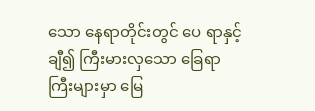သော နေရာတိုင်းတွင် ပေ ရာနှင့်ချီ၍ ကြီးမားလှသော ခြေရာကြီးများမှာ မြေ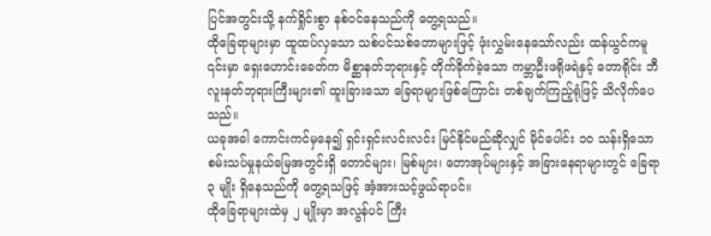ပြင်အတွင်းသို့ နက်ရှိုင်းစွာ နစ်ဝင်နေသည်ကို တွေ့ရသည်။
ထိုခြေရာများမှာ ထူထပ်လှသော သစ်ပင်သစ်တောများဖြင့် ဖုံးလွှမ်းနေသော်လည်း ထန်ယွင်ကမူ ၎င်းမှာ ရှေးဟောင်းခေတ်က မိစ္ဆာနတ်ဘုရားနှင့် တိုက်ခိုက်ခဲ့သော ကမ္ဘာဦးဖရိုဖရဲနှင့် တောရိုင်း ဘီလူးနတ်ဘုရားကြီးများ၏ ထူးခြားသော ခြေရာများဖြစ်ကြောင်း တစ်ချက်ကြည့်ရုံဖြင့် သိလိုက်ပေသည်။
ယခုအခါ ကောင်းကင်မှနေ၍ ရှင်းရှင်းလင်းလင်း မြင်နိုင်မည်ဆိုလျှင် မိုင်ပေါင်း ၁၀ သန်းရှိသော စမ်းသပ်မှုနယ်မြေအတွင်းရှိ တောင်များ၊ မြစ်များ၊ တောအုပ်များနှင့် အခြားနေရာများတွင် ခြေရာ ၃ မျိုး ရှိနေသည်ကို တွေ့ရသဖြင့် အံ့အားသင့်ဖွယ်ရာပင်။
ထိုခြေရာများထဲမှ ၂ မျိုးမှာ အလွန်ပင် ကြီး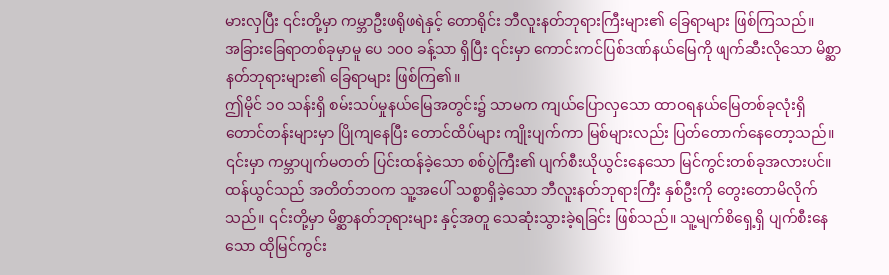မားလှပြီး ၎င်းတို့မှာ ကမ္ဘာဦးဖရိုဖရဲနှင့် တောရိုင်း ဘီလူးနတ်ဘုရားကြီးများ၏ ခြေရာများ ဖြစ်ကြသည်။
အခြားခြေရာတစ်ခုမှာမူ ပေ ၁၀၀ ခန့်သာ ရှိပြီး ၎င်းမှာ ကောင်းကင်ပြစ်ဒဏ်နယ်မြေကို ဖျက်ဆီးလိုသော မိစ္ဆာနတ်ဘုရားများ၏ ခြေရာများ ဖြစ်ကြ၏။
ဤမိုင် ၁၀ သန်းရှိ စမ်းသပ်မှုနယ်မြေအတွင်း၌ သာမက ကျယ်ပြောလှသော ထာဝရနယ်မြေတစ်ခုလုံးရှိ တောင်တန်းများမှာ ပြိုကျနေပြီး တောင်ထိပ်များ ကျိုးပျက်ကာ မြစ်များလည်း ပြတ်တောက်နေတော့သည်။
၎င်းမှာ ကမ္ဘာပျက်မတတ် ပြင်းထန်ခဲ့သော စစ်ပွဲကြီး၏ ပျက်စီးယိုယွင်းနေသော မြင်ကွင်းတစ်ခုအလားပင်။
ထန်ယွင်သည် အတိတ်ဘဝက သူ့အပေါ် သစ္စာရှိခဲ့သော ဘီလူးနတ်ဘုရားကြီး နှစ်ဦးကို တွေးတောမိလိုက်သည်။ ၎င်းတို့မှာ မိစ္ဆာနတ်ဘုရားများ နှင့်အတူ သေဆုံးသွားခဲ့ရခြင်း ဖြစ်သည်။ သူ့မျက်စိရှေ့ရှိ ပျက်စီးနေသော ထိုမြင်ကွင်း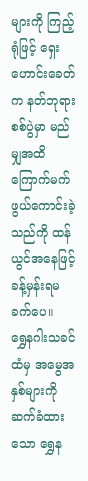များကို ကြည့်ရုံဖြင့် ရှေးဟောင်းခေတ်က နတ်ဘုရားစစ်ပွဲမှာ မည်မျှအထိ ကြောက်မက်ဖွယ်ကောင်းခဲ့သည်ကို ထန်ယွင်အနေဖြင့် ခန့်မှန်းရမခက်ပေ။
ရွှေနဂါးသခင်ထံမှ အမွေအနှစ်များကို ဆက်ခံထားသော ရွှေန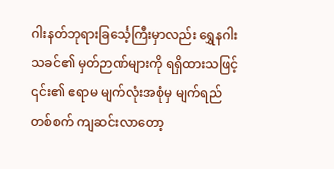ဂါးနတ်ဘုရားခြင်္သေ့ကြီးမှာလည်း ရွှေနဂါးသခင်၏ မှတ်ဉာဏ်များကို ရရှိထားသဖြင့် ၎င်း၏ ဧရာမ မျက်လုံးအစုံမှ မျက်ရည်တစ်စက် ကျဆင်းလာတော့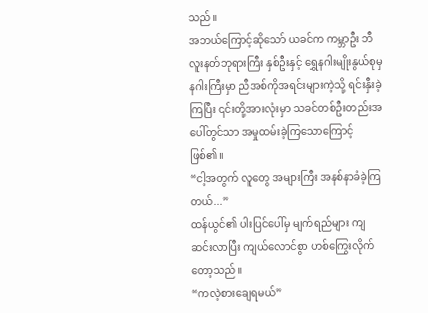သည်။
အဘယ်ကြောင့်ဆိုသော် ယခင်က ကမ္ဘာဦး ဘီလူးနတ်ဘုရားကြီး နှစ်ဦးနှင့် ရွှေနဂါးမျိုးနွယ်စုမှ နဂါးကြီးမှာ ညီအစ်ကိုအရင်းများကဲ့သို့ ရင်းနှီးခဲ့ကြပြီး ၎င်းတို့အားလုံးမှာ သခင်တစ်ဦးတည်းအပေါ်တွင်သာ အမှုထမ်းခဲ့ကြသောကြောင့် ဖြစ်၏။
“ငါ့အတွက် လူတွေ အများကြီး အနစ်နာခံခဲ့ကြတယ်...”
ထန်ယွင်၏ ပါးပြင်ပေါ်မှ မျက်ရည်များ ကျဆင်းလာပြီး ကျယ်လောင်စွာ ဟစ်ကြွေးလိုက်တော့သည်။
“ကလဲ့စားချေရမယ်”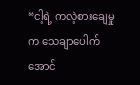“ငါ့ရဲ့ ကလဲ့စားချေမှုက သေချာပေါက် အောင်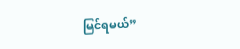မြင်ရမယ်”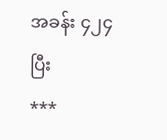အခန်း ၄၂၄ ပြီး
***